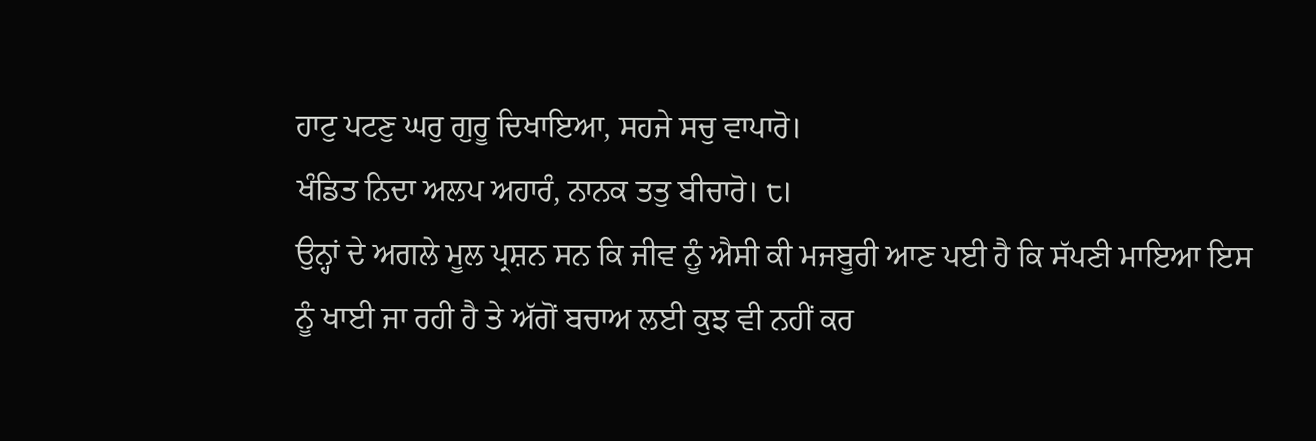ਹਾਟੁ ਪਟਣੁ ਘਰੁ ਗੁਰੂ ਦਿਖਾਇਆ, ਸਹਜੇ ਸਚੁ ਵਾਪਾਰੋ।
ਖੰਡਿਤ ਨਿਦਾ ਅਲਪ ਅਹਾਰੰ, ਨਾਨਕ ਤਤੁ ਬੀਚਾਰੋ। ੮।
ਉਨ੍ਹਾਂ ਦੇ ਅਗਲੇ ਮੂਲ ਪ੍ਰਸ਼ਨ ਸਨ ਕਿ ਜੀਵ ਨੂੰ ਐਸੀ ਕੀ ਮਜਬੂਰੀ ਆਣ ਪਈ ਹੈ ਕਿ ਸੱਪਣੀ ਮਾਇਆ ਇਸ ਨੂੰ ਖਾਈ ਜਾ ਰਹੀ ਹੈ ਤੇ ਅੱਗੋਂ ਬਚਾਅ ਲਈ ਕੁਝ ਵੀ ਨਹੀਂ ਕਰ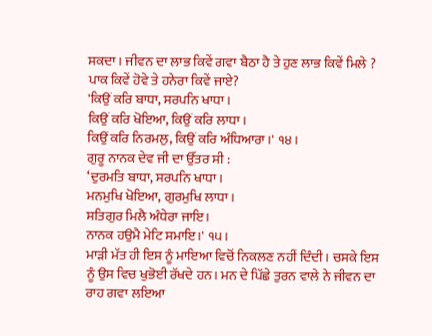ਸਕਦਾ। ਜੀਵਨ ਦਾ ਲਾਭ ਕਿਵੇਂ ਗਵਾ ਬੈਠਾ ਹੈ ਤੇ ਹੁਣ ਲਾਭ ਕਿਵੇਂ ਮਿਲੇ ? ਪਾਕ ਕਿਵੇਂ ਹੋਵੇ ਤੇ ਹਨੇਰਾ ਕਿਵੇਂ ਜਾਏ?
'ਕਿਉਂ ਕਰਿ ਬਾਧਾ, ਸਰਪਨਿ ਖਾਧਾ।
ਕਿਉਂ ਕਰਿ ਖੋਇਆ, ਕਿਉਂ ਕਰਿ ਲਾਧਾ।
ਕਿਉਂ ਕਰਿ ਨਿਰਮਲੁ, ਕਿਉਂ ਕਰਿ ਅੰਧਿਆਰਾ।' ੧੪।
ਗੁਰੂ ਨਾਨਕ ਦੇਵ ਜੀ ਦਾ ਉੱਤਰ ਸੀ :
‘ਦੁਰਮਤਿ ਬਾਧਾ, ਸਰਪਨਿ ਖਾਧਾ।
ਮਨਮੁਖਿ ਖੋਇਆ, ਗੁਰਮੁਖਿ ਲਾਧਾ।
ਸਤਿਗੁਰ ਮਿਲੈ ਅੰਧੇਰਾ ਜਾਇ।
ਨਾਨਕ ਹਉਮੈ ਮੇਟਿ ਸਮਾਇ।' ੧੫।
ਮਾੜੀ ਮੱਤ ਹੀ ਇਸ ਨੂੰ ਮਾਇਆ ਵਿਚੋਂ ਨਿਕਲਣ ਨਹੀਂ ਦਿੰਦੀ। ਚਸਕੇ ਇਸ ਨੂੰ ਉਸ ਵਿਚ ਖੁਭੋਈ ਰੱਖਦੇ ਹਨ। ਮਨ ਦੇ ਪਿੱਛੇ ਤੁਰਨ ਵਾਲੇ ਨੇ ਜੀਵਨ ਦਾ ਰਾਹ ਗਵਾ ਲਇਆ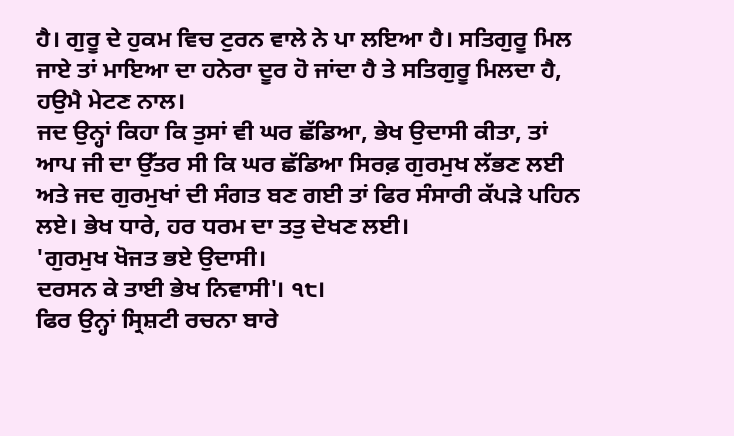ਹੈ। ਗੁਰੂ ਦੇ ਹੁਕਮ ਵਿਚ ਟੁਰਨ ਵਾਲੇ ਨੇ ਪਾ ਲਇਆ ਹੈ। ਸਤਿਗੁਰੂ ਮਿਲ ਜਾਏ ਤਾਂ ਮਾਇਆ ਦਾ ਹਨੇਰਾ ਦੂਰ ਹੋ ਜਾਂਦਾ ਹੈ ਤੇ ਸਤਿਗੁਰੂ ਮਿਲਦਾ ਹੈ, ਹਉਮੈ ਮੇਟਣ ਨਾਲ।
ਜਦ ਉਨ੍ਹਾਂ ਕਿਹਾ ਕਿ ਤੁਸਾਂ ਵੀ ਘਰ ਛੱਡਿਆ, ਭੇਖ ਉਦਾਸੀ ਕੀਤਾ, ਤਾਂ ਆਪ ਜੀ ਦਾ ਉੱਤਰ ਸੀ ਕਿ ਘਰ ਛੱਡਿਆ ਸਿਰਫ਼ ਗੁਰਮੁਖ ਲੱਭਣ ਲਈ ਅਤੇ ਜਦ ਗੁਰਮੁਖਾਂ ਦੀ ਸੰਗਤ ਬਣ ਗਈ ਤਾਂ ਫਿਰ ਸੰਸਾਰੀ ਕੱਪੜੇ ਪਹਿਨ ਲਏ। ਭੇਖ ਧਾਰੇ, ਹਰ ਧਰਮ ਦਾ ਤਤੁ ਦੇਖਣ ਲਈ।
'ਗੁਰਮੁਖ ਖੋਜਤ ਭਏ ਉਦਾਸੀ।
ਦਰਸਨ ਕੇ ਤਾਈ ਭੇਖ ਨਿਵਾਸੀ'। ੧੮।
ਫਿਰ ਉਨ੍ਹਾਂ ਸ੍ਰਿਸ਼ਟੀ ਰਚਨਾ ਬਾਰੇ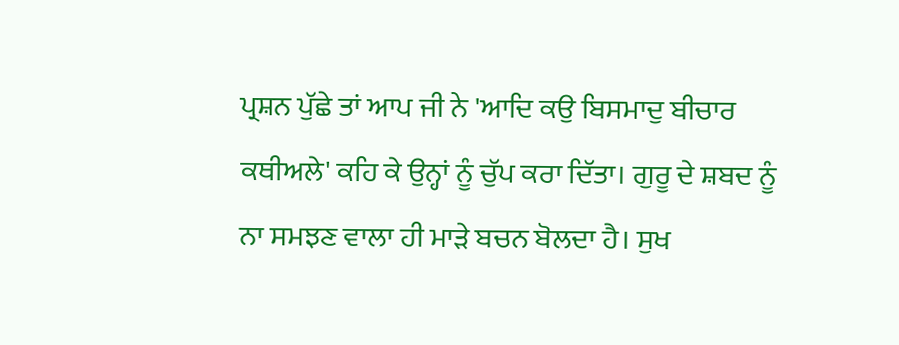ਪ੍ਰਸ਼ਨ ਪੁੱਛੇ ਤਾਂ ਆਪ ਜੀ ਨੇ 'ਆਦਿ ਕਉ ਬਿਸਮਾਦੁ ਬੀਚਾਰ ਕਥੀਅਲੇ' ਕਹਿ ਕੇ ਉਨ੍ਹਾਂ ਨੂੰ ਚੁੱਪ ਕਰਾ ਦਿੱਤਾ। ਗੁਰੂ ਦੇ ਸ਼ਬਦ ਨੂੰ ਨਾ ਸਮਝਣ ਵਾਲਾ ਹੀ ਮਾੜੇ ਬਚਨ ਬੋਲਦਾ ਹੈ। ਸੁਖ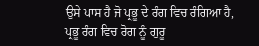ਉਸੇ ਪਾਸ ਹੈ ਜੋ ਪ੍ਰਭੂ ਦੇ ਰੰਗ ਵਿਚ ਰੰਗਿਆ ਹੈ, ਪ੍ਰਭੂ ਰੰਗ ਵਿਚ ਰੋਗ ਨੂੰ ਗੁਰੂ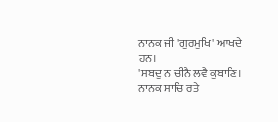ਨਾਨਕ ਜੀ 'ਗੁਰਮੁਖਿ' ਆਖਦੇ ਹਨ।
'ਸਬਦੁ ਨ ਚੀਨੈ ਲਵੈ ਕੁਬਾਣਿ।
ਨਾਨਕ ਸਾਚਿ ਰਤੇ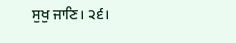ਸੁਖੁ ਜਾਣਿ। ੨੬।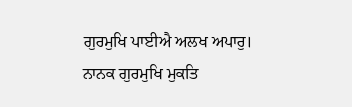ਗੁਰਮੁਖਿ ਪਾਈਐ ਅਲਖ ਅਪਾਰੁ।
ਨਾਨਕ ਗੁਰਮੁਖਿ ਮੁਕਤਿ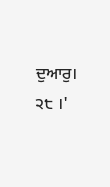ਦੁਆਰੁ। ੨੮ ।'